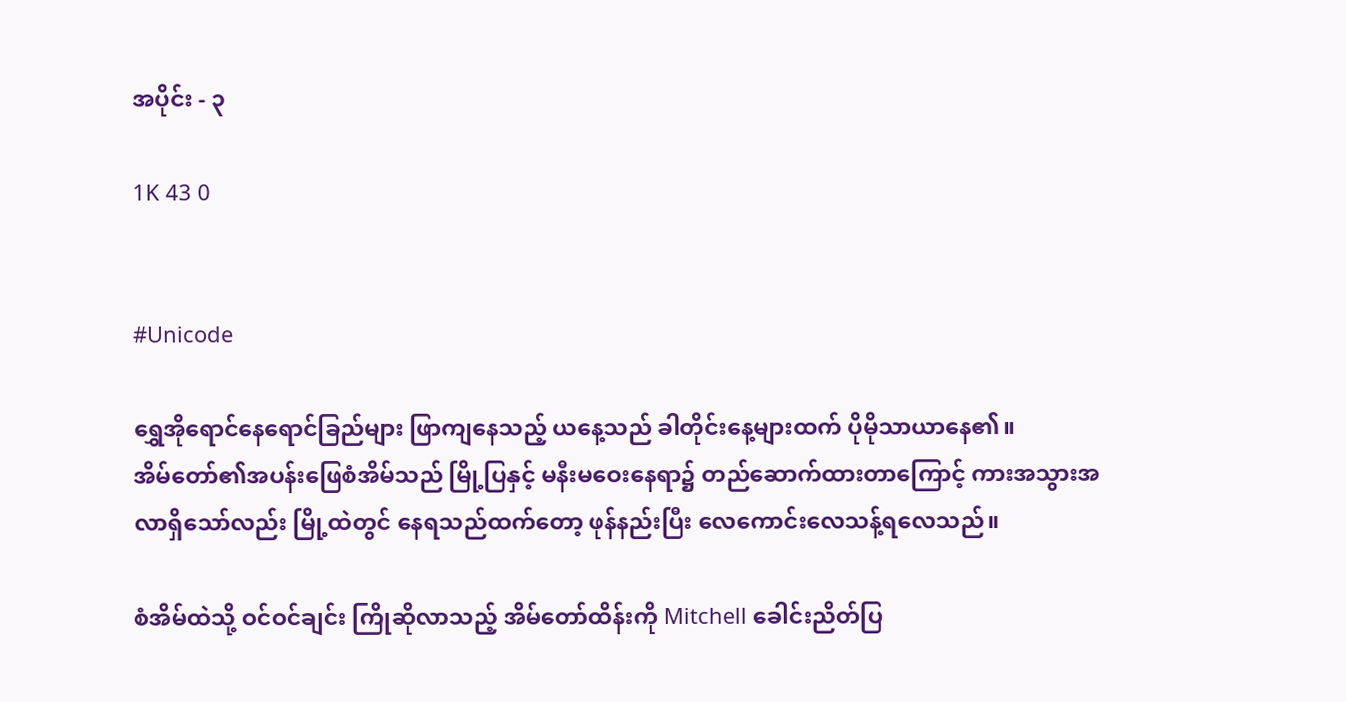အပိုင်း - ၃

1K 43 0


#Unicode

ရွှေအိုရောင်နေရောင်ခြည်များ ဖြာကျနေသည့် ယနေ့သည် ခါတိုင်းနေ့များထက် ပိုမိုသာယာနေ၏။အိမ်‌တော်၏အပန်း‌ဖြေစံအိမ်သည် မြို့ပြနှင့် မနီးမဝေးနေရာ၌ တည်ဆောက်ထားတာကြောင့် ကားအသွားအလာရှိသော်လည်း မြို့ထဲတွင် နေရသည်ထက်တော့ ဖုန်နည်းပြီး လေကောင်းလေသန့်ရလေသည်။

စံအိမ်ထဲသို့ ဝင်ဝင်ချင်း ကြိုဆိုလာသည့် အိမ်တော်ထိန်းကို Mitchell ခေါင်းညိတ်ပြ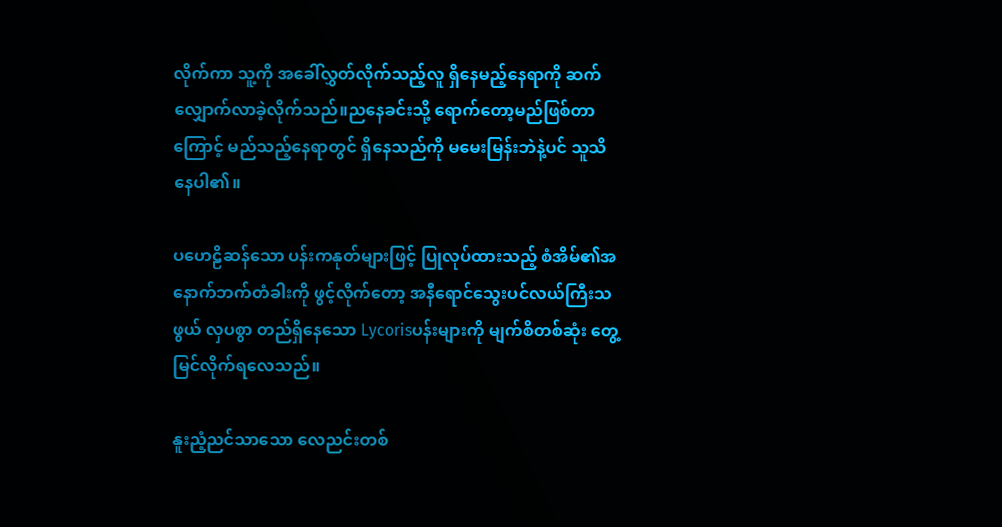လိုက်ကာ သူ့ကို အခေါ်လွှတ်လိုက်သည့်လူ ရှိနေမည့်နေရာကို ဆက်လျှောက်လာခဲ့လိုက်သည်။ညနေခင်းသို့ ရောက်တော့မည်ဖြစ်တာကြောင့် မည်သည့်နေရာတွင် ရှိနေသည်ကို ‌မမေးမြန်းဘဲနဲ့ပင် သူသိနေပါ၏။

ပဟေဠိဆန်သော ပန်းကနုတ်များဖြင့် ပြုလုပ်ထားသည့် စံအိမ်၏အနောက်ဘက်တံခါးကို ဖွင့်လိုက်တော့ အနီရောင်သွေးပင်လယ်ကြီးသဖွယ် လှပစွာ တည်ရှိနေသော Lycorisပန်းများကို မျက်စိတစ်ဆုံး တွေ့မြင်လိုက်ရလေသည်။

နူးညံ့ညင်သာသော လေညင်းတစ်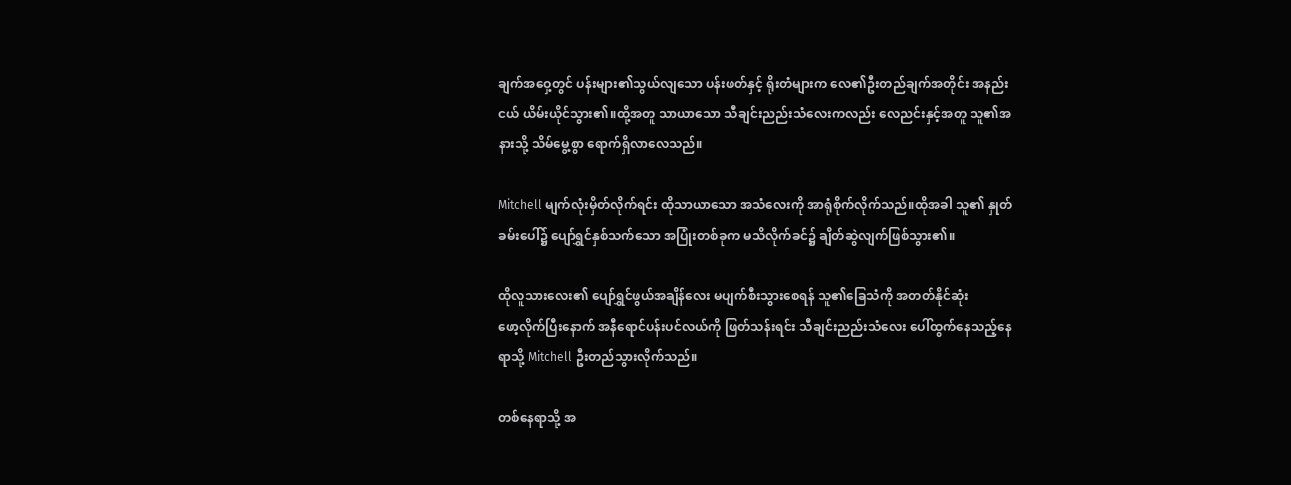ချက်အဝှေ့တွင် ပန်းများ၏သွယ်လျသော ပန်းဖတ်နှင့် ရိုးတံများက လေ၏ဦးတည်ချက်အတိုင်း အနည်းငယ် ယိမ်းယိုင်သွား၏။ထို့အတူ သာယာသော သီချင်းညည်းသံ‌လေးကလည်း လေညင်းနှင့်အတူ သူ၏အနားသို့ သိမ်မွေ့စွာ ရောက်ရှိလာလေသည်။

Mitchell မျက်လုံးမှိတ်လိုက်ရင်း ထိုသာယာသော အသံလေးကို အာရုံစိုက်လိုက်သည်။ထိုအခါ သူ၏ နှုတ်ခမ်းပေါ်၌ ပျော်ရွှင်နှစ်သက်သော အပြုံးတစ်ခုက မသိလိုက်ခင်၌ ချိတ်ဆွဲလျက်ဖြစ်သွား၏။

ထိုလူသားလေး၏ ပျော်ရွှင်ဖွယ်အချိန်လေး မပျက်စီးသွားစေရန် သူ၏ခြေသံကို အတတ်နိုင်ဆုံး ဖော့‌လိုက်ပြီးနောက် အနီရောင်ပန်းပင်လယ်ကို ဖြတ်သန်းရင်း သီချင်းညည်းသံလေး ပေါ်ထွက်နေသည့်နေရာသို့ Mitchell ဦးတည်သွားလိုက်သည်။

တစ်နေရာသို့ အ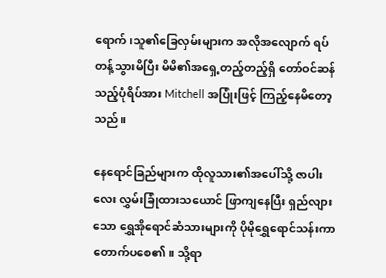ရောက်၊သူ၏ခြေလှမ်းများက အလိုအလျောက် ရပ်တန့်သွားမိပြီး မိမိ၏အရှေ့တည့်တည့်ရှိ တော်ဝင်ဆန်သည့်ပုံရိပ်အား Mitchell အပြုံးဖြင့် ကြည့်နေမိတော့သည်။

နေရောင်ခြည်များက ထိုလူသား၏အပေါ်သို့ ဇာပါးလေး လွှမ်းခြုံထားသယောင် ဖြာကျနေပြီး ရှည်လျားသော ရွှေအိုရောင်ဆံသားများကို ပိုမိုရွှေရောင်သန်းကာ တောက်ပစေ၏။ သို့ရာ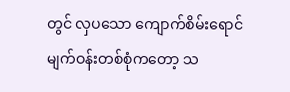တွင် လှပသော ကျောက်စိမ်းရောင် မျက်ဝန်းတစ်စုံကတော့ သ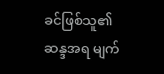ခင်ဖြစ်သူ၏ဆန္ဒအရ မျက်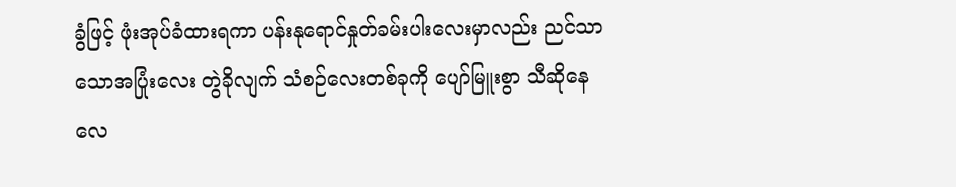ခွံဖြင့် ဖုံးအုပ်ခံထားရကာ ပန်းနုရောင်နှုတ်ခမ်းပါးလေးမှာလည်း ညင်သာသောအပြုံးလေး တွဲခိုလျက် သံစဉ်လေးတစ်ခုကို ပျော်မြူးစွာ သီဆိုနေလေ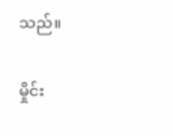သည်။

မှိုင်း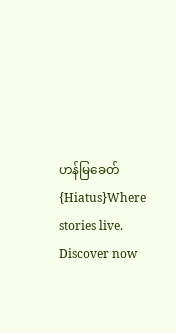ဟန်မြခေတ် {Hiatus}Where stories live. Discover now